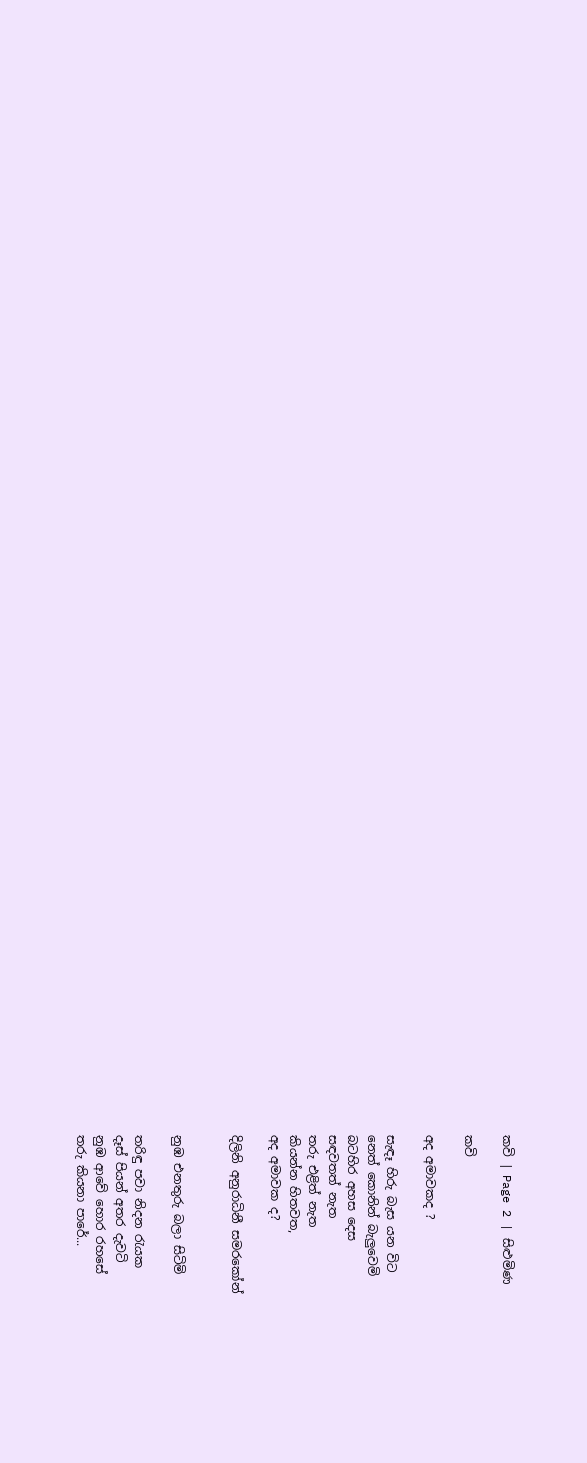කවි | Page 2 | සිළුමිණ

කවි

අද අමාවකද ?

සැඳෑ හිරු බැස යන විට
නෙත් කොනින් බැලුවෙමි
බටහිර අහස දෙස
සඳවතත් නැත
තරු එළිත් නැත‍
කියන්න හිතවත,
අද අමාවක ද?

දිලිනි අනුරාධිනී සමරකෝන්


නුඹ එනතුරු බලා සිටිමි

තරිඳු පවා නිදන රැයක
දෑස් පියන් අතර දැවටි
නුඹ ආවේ හොර රහසේ
තරු කියනා පාරේ...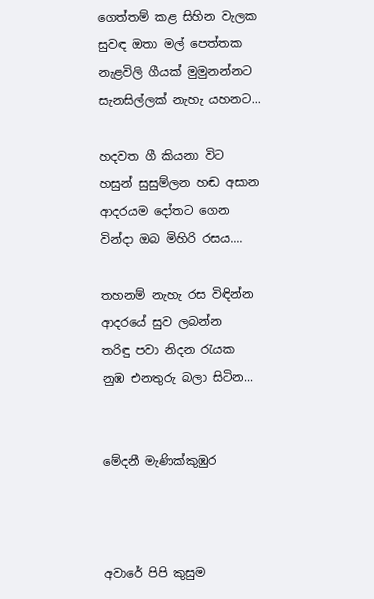ගෙත්තම් කළ සිහින වැලක
සුවඳ ඔතා මල් පෙත්තක
නැළවිලි ගීයක් මුමුනන්නට
සැනසිල්ලක් නැහැ යහනට...

හදවත ගී කියනා විට
හසුන් සුසුම්ලන හඬ අසාන
ආදරයම දෝතට ගෙන
වින්දා ඔබ මිහිරි රසය....

තහනම් නැහැ රස විඳින්න
ආදරයේ සුව ලබන්න
තරිඳු පවා නිදන රැයක
නුඹ එනතුරු බලා සිටින...


මේදනී මැණික්කුඹුර



අවාරේ පිපි කුසුම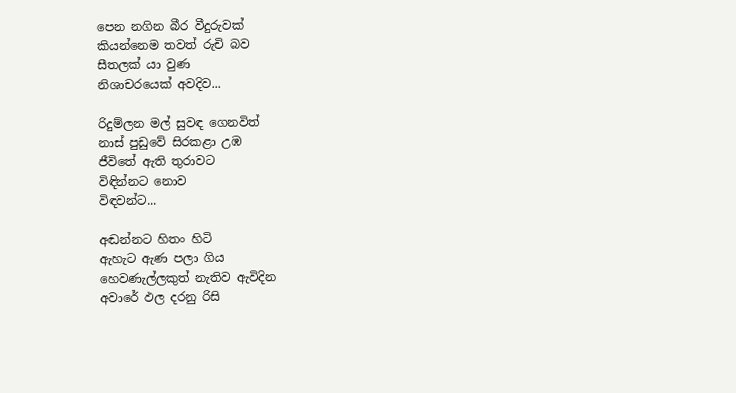පෙන නගින බීර වීදුරුවක්
කියන්නෙම තවත් රුචි බව
සීතලක් යා වුණ
නිශාචරයෙක් අවදිව...

රිදුම්ලන මල් සුවඳ ගෙනවිත්
නාස් පුඩුවේ සිරකළා උඹ‍
ජීවිතේ ඇති තුරාවට
විඳින්නට නොව
විඳවන්ට...

අඬන්නට හිතං හිටි
ඇහැට ඇණ පලා ගිය
හෙවණැල්ලකුත් නැතිව ඇවිදින
අවාරේ ඵල දරනු රිසි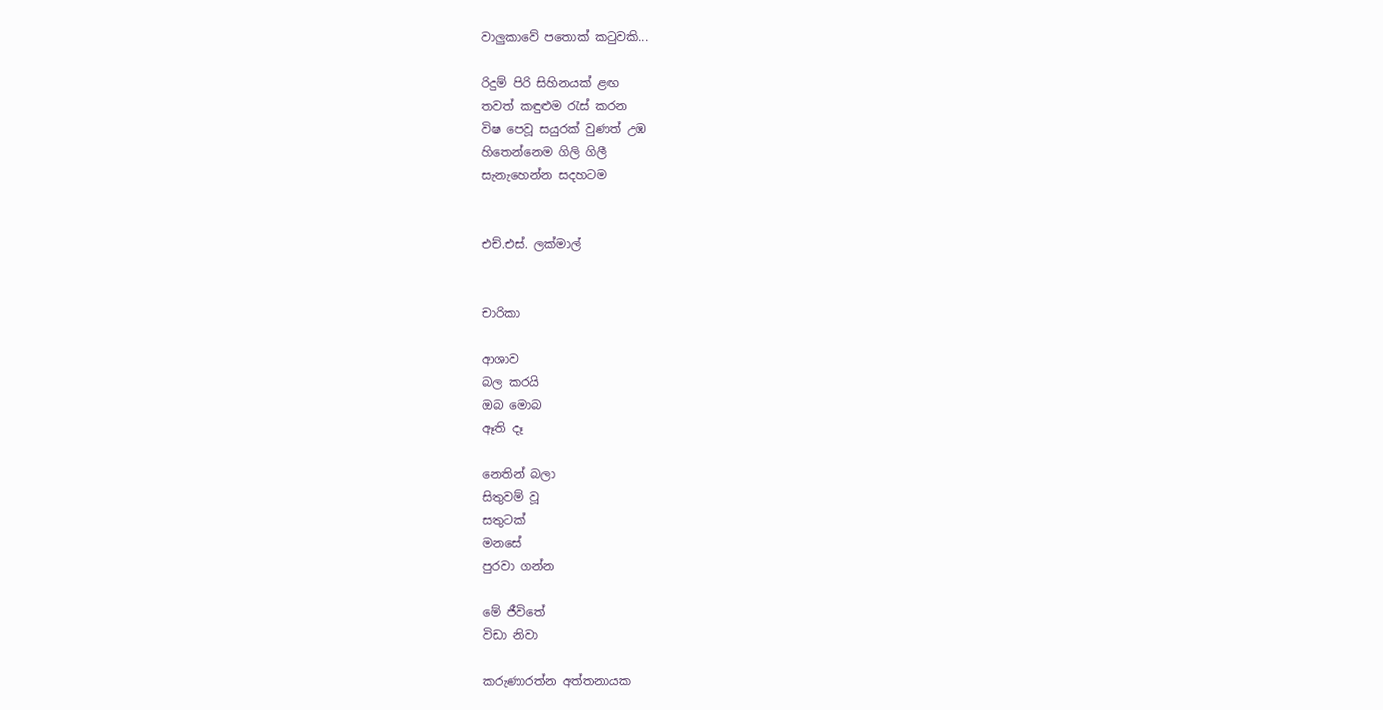වාලුකාවේ පතොක් කටුවකි...

රිදුම් පිරි සිහිනයක් ළඟ
තවත් කඳුළුම රැස් කරන
විෂ පෙවූ සයුරක් වුණත් උඹ
හිතෙන්නෙම ගිලි ගිලී
සැනැහෙන්න සදහටම


එච්.එස්. ලක්මාල්


චාරිකා

ආශාව
බල කරයි
ඔබ මොබ
ඈති දෑ

නෙතින් බලා
සිතුවම් වූ
සතුටක්
මනසේ
පුරවා ගන්න

මේ ජීවිතේ
විඩා නිවා

කරුණාරත්න අත්තනායක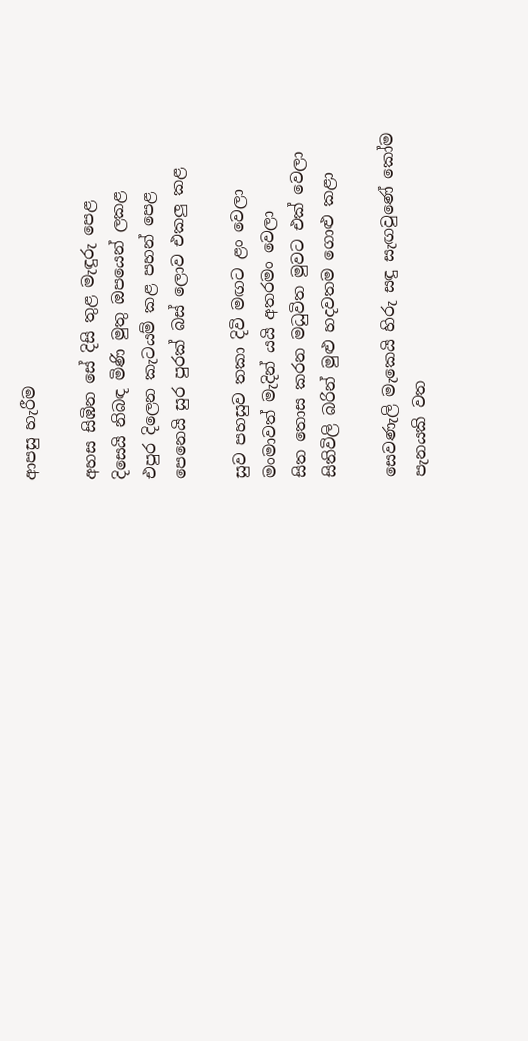ආපසු හැරීම

අහස සිඹින සේ දිසි තුළ මැඳුරු පෙළ
දිසෙයි නිබඳ මිණි මුතු ඔපයෙන් ලකළ
එපුර දිලෙන කැටයම් කළ පහන් පෙළ
පෙනෙයි සුර පුරක් බස් ලොව එකලු කළ

සුව පහසුව තකා දිවි මඟට ළං වෙලා
මංමාවත් මැදින් යයි අතරමං වෙලා
සිත තොස කරන මධුවිත මුවට එක් වෙලා
සිතිවිලි බරින් මුළු හදවතම ගොළු කළා

සෙවණැලි මැකෙයි හිරු සඳු සැඟවුණේ කෝම
පැනයකි වත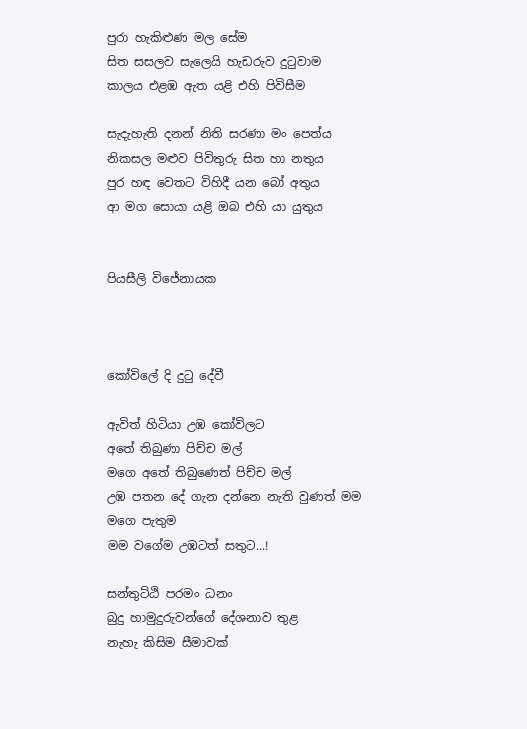පුරා හැකිළුණ මල සේම
සිත සසලව සැලෙයි හැඩරුව දුටුවාම
කාලය එළඹ ඇත යළි එහි පිවිසීම

සැදැහැති දනන් නිති සරණා මං පෙත්ය
නිකසල මළුව පිවිතුරු සිත හා නතුය
පුර හඳ වෙතට විහිදී යන බෝ අතුය
ආ මග සොයා යළි ඔබ එහි යා යුතුය


පියසීලි විජේනායක



කෝවිලේ දි දුටු දේවී

ඇවිත් හිටියා උඹ කෝවිලට
අතේ තිබුණා පිච්ච මල්
මගෙ අතේ තිබුණෙත් පිච්ච මල්
උඹ පතන දේ ගැන දන්නෙ නැති වුණත් මම
මගෙ පැතුම
මම වගේම උඹටත් සතුට...!

සන්තුට්ඨි පරමං ධනං
බුදු හාමුදුරුවන්ගේ දේශනාව තුළ
නැහැ කිසිම සීමාවක්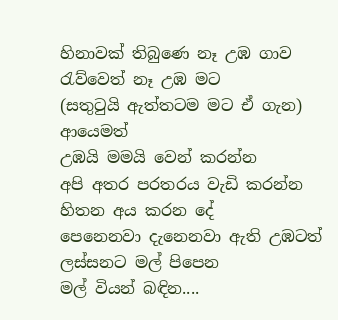හිනාවක් තිබුණෙ නෑ උඹ ගාව
රැව්වෙත් නෑ උඹ මට
(සතුටුයි ඇත්තටම මට ඒ ගැන)
ආයෙමත්
උඹයි මමයි වෙන් කරන්න
අපි අතර පරතරය වැඩි කරන්න
හිතන අය කරන දේ
පෙනෙනවා දැනෙනවා ඇති උඹටත්
ලස්සනට මල් පිපෙන
මල් වියන් බඳින....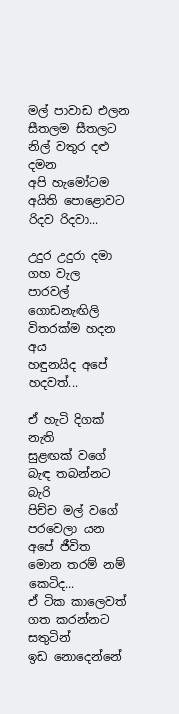මල් පාවාඩ එලන
සීතලම සීතලට නිල් වතුර දළු දමන
අපි හැමෝටම අයිති පොළොවට
රිදව රිදවා...

උදුර උදුරා දමා ගහ වැල
පාරවල් ගොඩනැඟිලි විතරක්ම හදන අය
හඳුනයිද අපේ හදවත්...

ඒ හැටි දිගක් නැති
සුළඟක් වගේ බැඳ තබන්නට බැරි
පිච්ච මල් වගේ පරවෙලා යන
අපේ ජීවිත
මොන තරම් නම් කෙටිද...
ඒ ටික කාලෙවත්
ගත කරන්නට සතුටින්
ඉඩ නොදෙන්නේ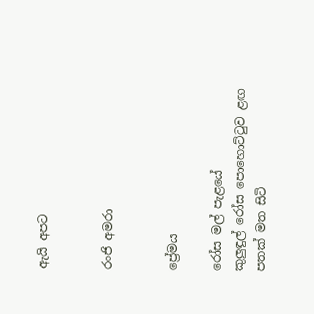ඇයි අපට


රංජි අමරා


ප්‍රේමය

රෝස මල් පැළයේ
කුලුඳුල් රෝස පොහොට්ටුව ළඟ
පතක් මත සිටි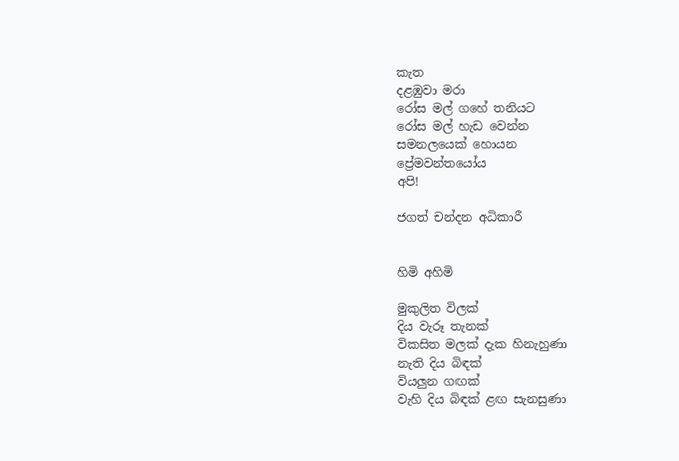කැත
දළඹුවා මරා
රෝස මල් ගහේ තනියට
රෝස මල් හැඩ වෙන්න
සමනලයෙක් හොයන
ප්‍රේමවන්තයෝය
අපි!

ජගත් චන්දන අධිකාරී


හිමි අහිමි

මුකුලිත විලක්
දිය වැරූ තැනක්
විකසිත මලක් දැක හිනැහුණා
නැති දිය බිඳක්
වියලුන ගඟක්
වැහි දිය බිඳක් ළඟ සැනසුණා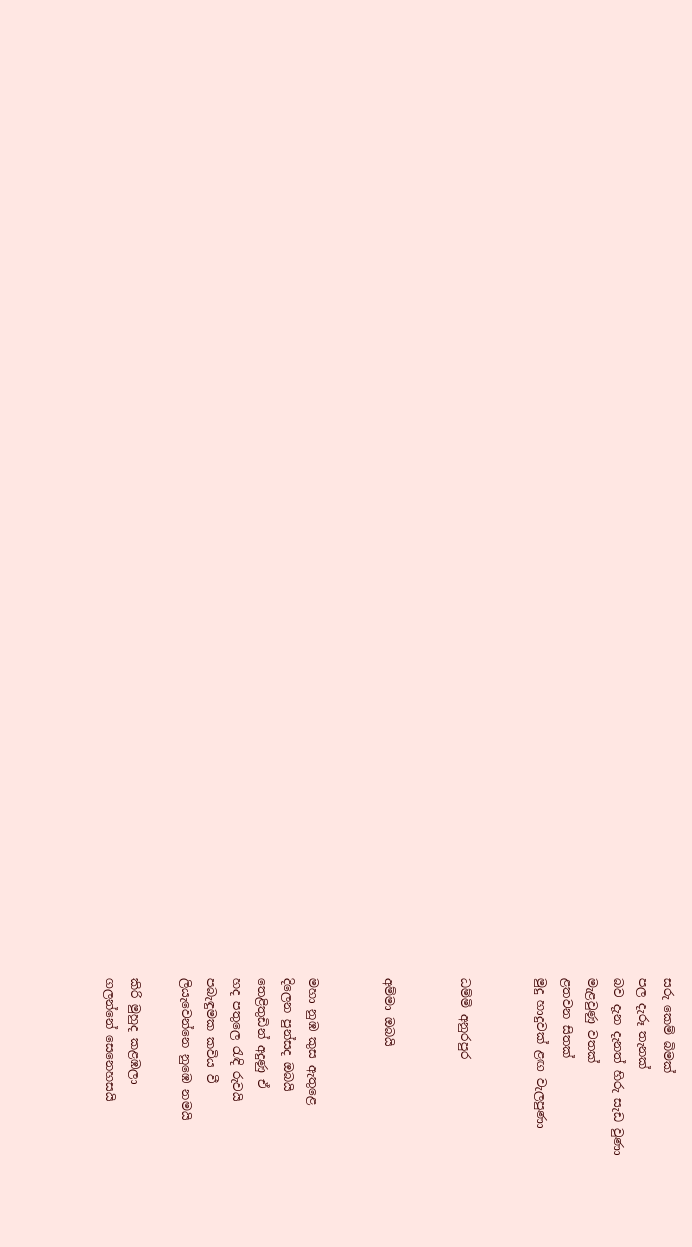සරු කෙම් බිමක්
පල දැරූ තැනක්
බව දැන දැනත් හිරු සැඩ වුණා
මැළවුණු වතක්
ළතවන සිතක්
මුදු හාදුවක් ළඟ වැලපුණා


ධම්මි අනුරපුර


අම්මා ඔබයි


මහා නුඹ කුස ඇතුළෙ
දිලෙන පුන්සද ඔබයි
තෙළිතුඩින් අදුණු ඒ
හද පතුලෙ රැඳි රුවයි
පබැඳුමක කවිය වී
ලියැවෙන්නෙ නුඹෙ නමයි

කිරි මුහුද කළඹලා
ගලන්නේ සෙනෙහසයි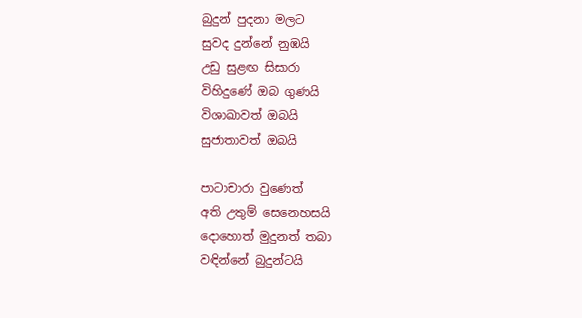බුදුන් පුදනා මලට
සුවද දුන්නේ නුඹයි
උඩු සුළඟ සිසාරා
විහිදුණේ ඔබ ගුණයි
විශාඛාවත් ඔබයි
සුජාතාවත් ඔබයි

පාටාචාරා වුණෙත්
අති උතුම් සෙනෙහසයි
දොහොත් මුදුනත් තබා
වඳින්නේ බුදුන්ටයි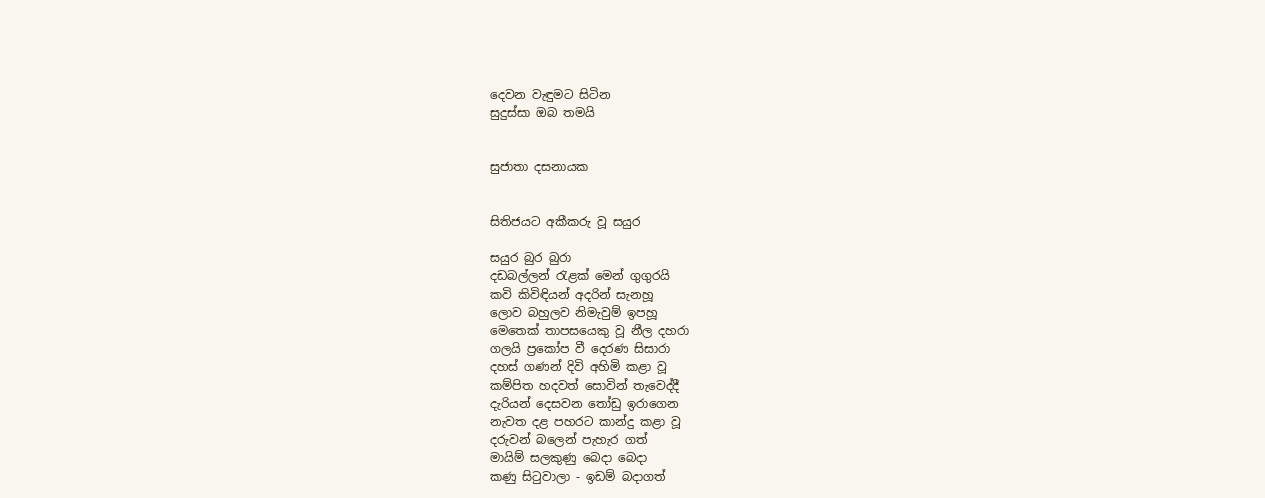දෙවන වැඳුමට සිටින
සුදුස්සා ඔබ තමයි


සුජාතා දසනායක


සිතිජයට අකීකරු වූ සයුර

සයුර බුර බුරා
දඩබල්ලන් රැළක් මෙන් ගුගුරයි
කවි කිවිඳියන් අදරින් සැනහූ‍
ලොව බහුලව නිමැවුම් ඉපහූ
මෙතෙක් තාපසයෙකු වූ නීල දහරා
ගලයි ප්‍රකෝප වී දෙරණ සිසාරා
දහස් ගණන් දිවි අහිමි කළා වූ
කම්පිත හදවත් සොවින් තැවෙද්දී
දැරියන් දෙසවන තෝඩු ඉරාගෙන
නැවත දළ පහරට කාන්දු කළා වූ
දරුවන් බලෙන් පැහැර ගත්
මායිම් සලකුණු බෙදා බෙදා
කණු සිටුවාලා - ඉඩම් බදාගත්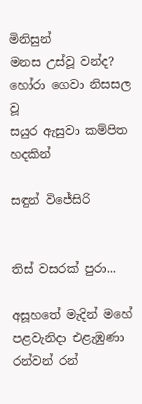මිනිසුන්
මනස උස්වූ වන්ද? හෝරා ගෙවා නිසසල වූ
සයුර ඇසුවා කම්පිත හදකින්

සඳුන් විජේසිරි


තිස් වසරක් පුරා...

අසූහතේ මැදින් මහේ පළවැනිදා එළැඹුණා
රන්වන් රන්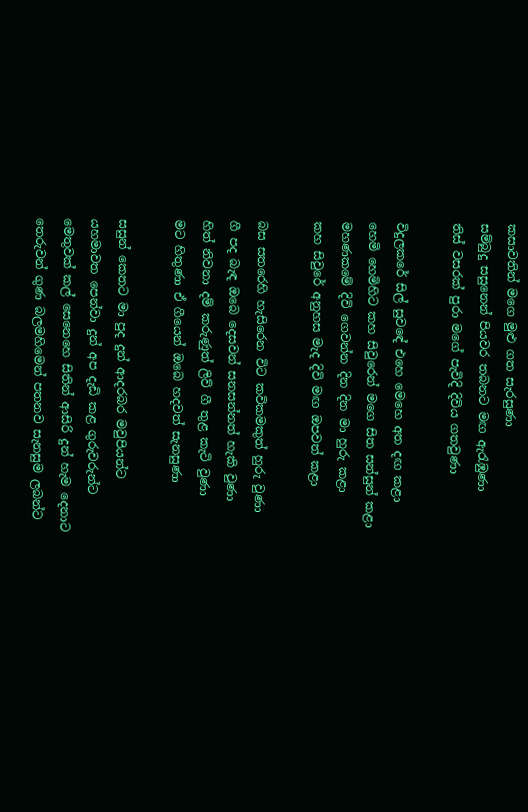කසාවතින් මගෙ මුළු ගත සැරසුණා
සම්බුදු සසුනෙන් පියවර තබනට මඟ ඇරැඹුණා
තිස් වසරක් පුරා මගේ පැවිදි දිවිය ගතවුණා

විදුලකරේ සිල් සුව‍ඳේ එහෙ මෙහෙ අත දඟ කළා
හෙමි හෙමිහිට කහ සිවුරෙන් මගෙ සිත සන්සුන් කළා
මහණකමේ දිවි ගෙවන්න දින දින මා හුරු කළා
කහ සිවුරේ අනුහස මැද දිවි මඟ ඔපවත් කළා

බස සතරෙහි හැසිරෙන විට කවිකමකුත් හුරු වුණා
ගී පද බැඳ ඔබෙ දෙසවන් සනසන්නත් හැකි වුණා
හිත් නිවනා දම් කරුණුත් ලිව් ගී තුළ කැටි වුණා
මට හිතුණා ඒ ගීයෙන් ඔබෙ හදවත් සැනසුණා

සසුන් කෙතට මා පුද දුන් ආදරබර මවුපියන්ට
යහමාවත පෙන්වා දුන් අප දැඩි කළ ගුරුවරුන්ට
මෙතුවක් කල් සෙනෙහෙ සිතින් ආසිරි දුන් හැම දෙනාට
තෙරුවන් ගුණ බලමහිමෙන් පතනව සැනසුම ලබන්ට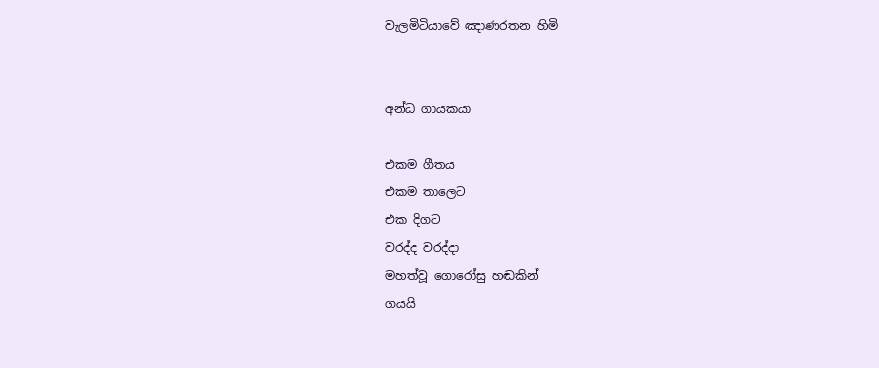වැලමිටියාවේ ඤාණරතන හිමි


අන්ධ ගායකයා

එකම ගීතය
එකම තාලෙට
එක දිගට
වරද්ද වරද්දා
මහත්වූ ගොරෝසු හඬකින්
ගයයි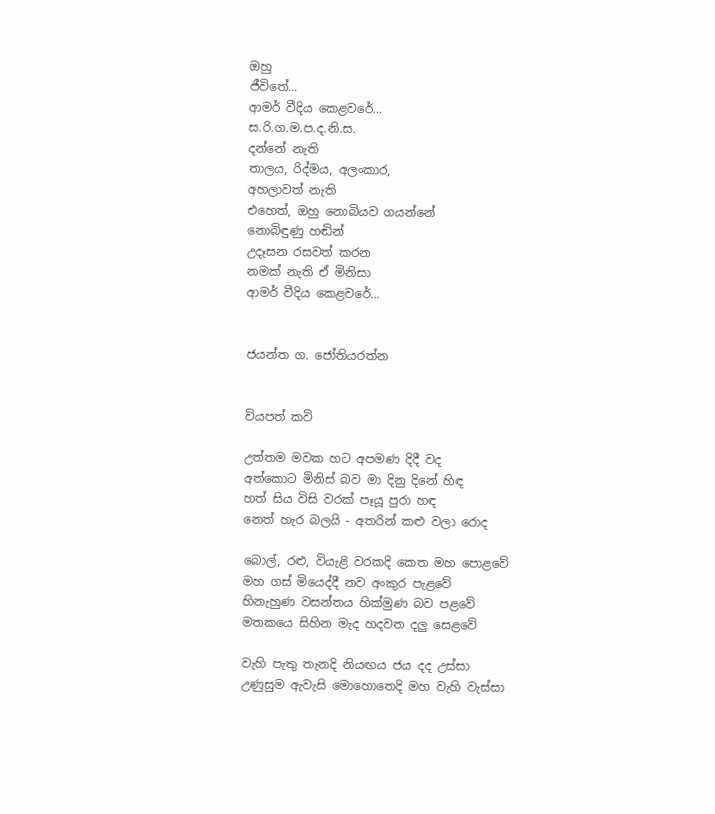ඔහු
ජීවිතේ...
ආමර් වීදිය කෙළවරේ...
ස.රි.ග.ම.ප.ද.නි.ස.
දන්නේ නැති
තාලය, රිද්මය, අලංකාර,
අහලාවත් නැති
එහෙත්, ඔහු නොබියව ගයන්නේ
නොබිඳුණු හඬින්
උදෑසන රසවත් කරන
නමක් නැති ඒ මිනිසා
ආමර් වීදිය කෙළවරේ...


ජයන්ත ග. ජෝතියරත්න


වියපත් කවි

උත්තම මවක හට අපමණ දිදී වද
අත්කොට මිනිස් බව මා දිනු දිනේ හිඳ
හත් සිය විසි වරක් පෑයූ පුරා හඳ
නෙත් හැර බලයි - අතරින් කළු වලා රොද

බොල්, රළු, වියැළි වරකදි කෙත මහ පොළවේ
මහ ගස් මියෙද්දී නව අංකුර පැළවේ
හිනැහුණ වසන්තය හික්මුණ බව පළවේ
මතකයෙ සිහින මැද හදවත දලු සෙළවේ

වැහි පැතු තැනදි නියඟය ජය දද උස්සා
උණුසුම ඇවැසි මොහොතෙදි මහ වැහි වැස්සා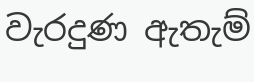වැරදුණ ඇතැම්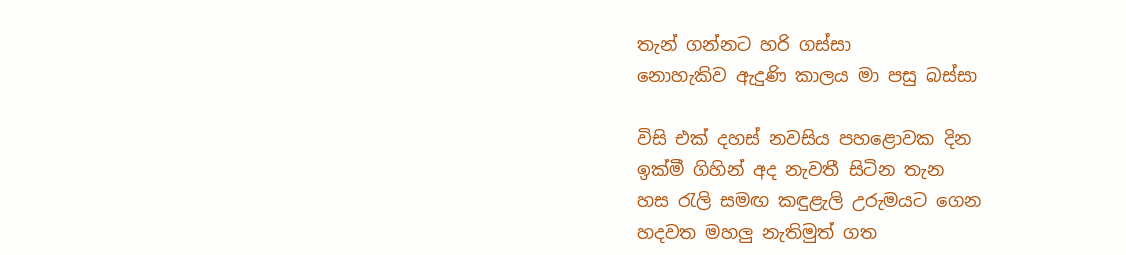තැන් ගන්නට හරි ගස්සා
නොහැකිව ඇදුණි කාලය මා පසු බස්සා

විසි එක් දහස් නවසිය පහළොවක දින
ඉක්මී ගිහින් අද නැවතී සිටින තැන
හස රැලි සමඟ කඳුළැලි උරුමයට ගෙන
හදවත මහලු නැතිමුත් ගත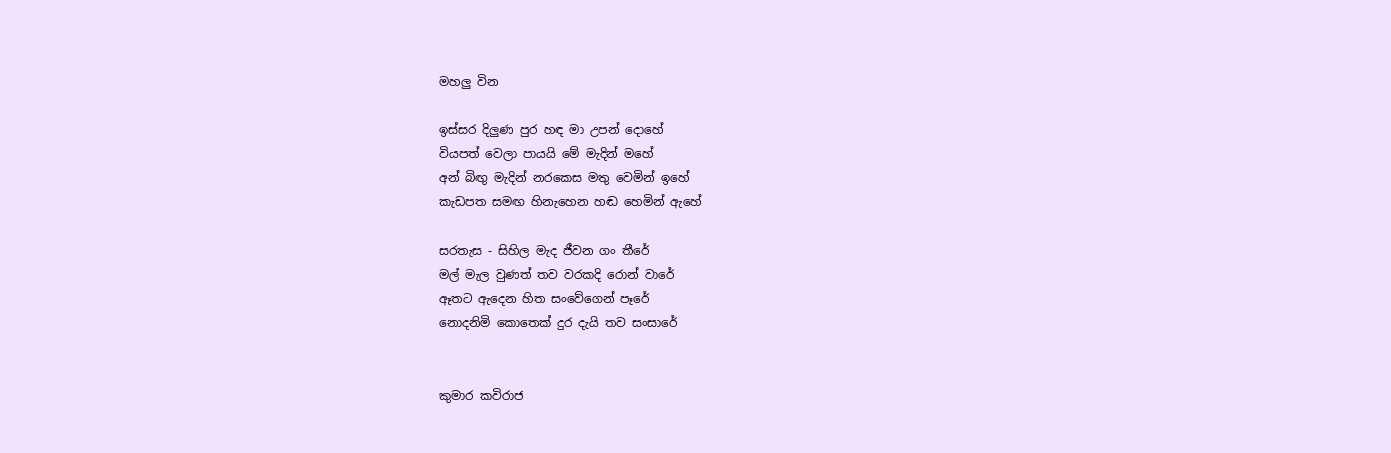මහලු වින

ඉස්සර දිලුණ පුර හඳ මා උපන් දොහේ
වියපත් වෙලා පායයි මේ මැදින් මහේ
අන් බිඟු මැදින් නරකෙස මතු වෙමින් ඉහේ
කැඩපත සමඟ හිනැහෙන හඬ හෙමින් ඇහේ

සරතැස - සිහිල මැද ජීවන ගං තීරේ
මල් මැල වුණත් තව වරකදි රොන් වාරේ
ඈතට ඇදෙන හිත සංවේගෙන් පෑරේ
නොදනිමි කොතෙක් දුර දැයි තව සංසාරේ


කුමාර කවිරාජ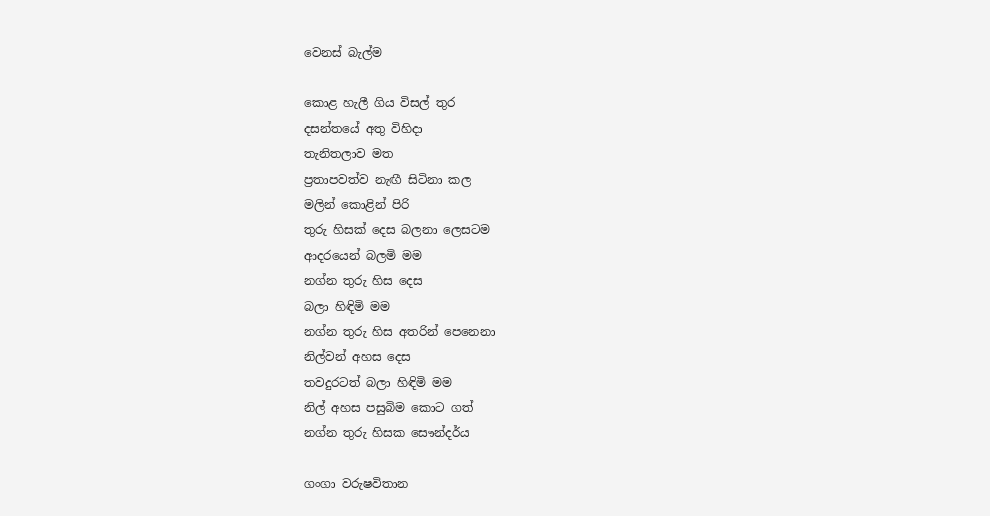වෙනස් බැල්ම

කොළ හැලී ගිය විසල් තුර
දසන්තයේ අතු විහිදා
තැනිතලාව මත
ප්‍රතාපවත්ව නැඟී සිටිනා කල
මලින් කොළින් පිරි
තුරු හිසක් දෙස බලනා ලෙසටම
ආදරයෙන් බලමි මම
නග්න තුරු හිස දෙස
බලා හිඳිමි මම
නග්න තුරු හිස අතරින් පෙනෙනා
නිල්වන් අහස දෙස
තවදුරටත් බලා හිඳිමි මම
නිල් අහස පසුබිම කොට ගත්
නග්න තුරු හිසක සෞන්දර්ය

ගංගා වරුෂවිතාන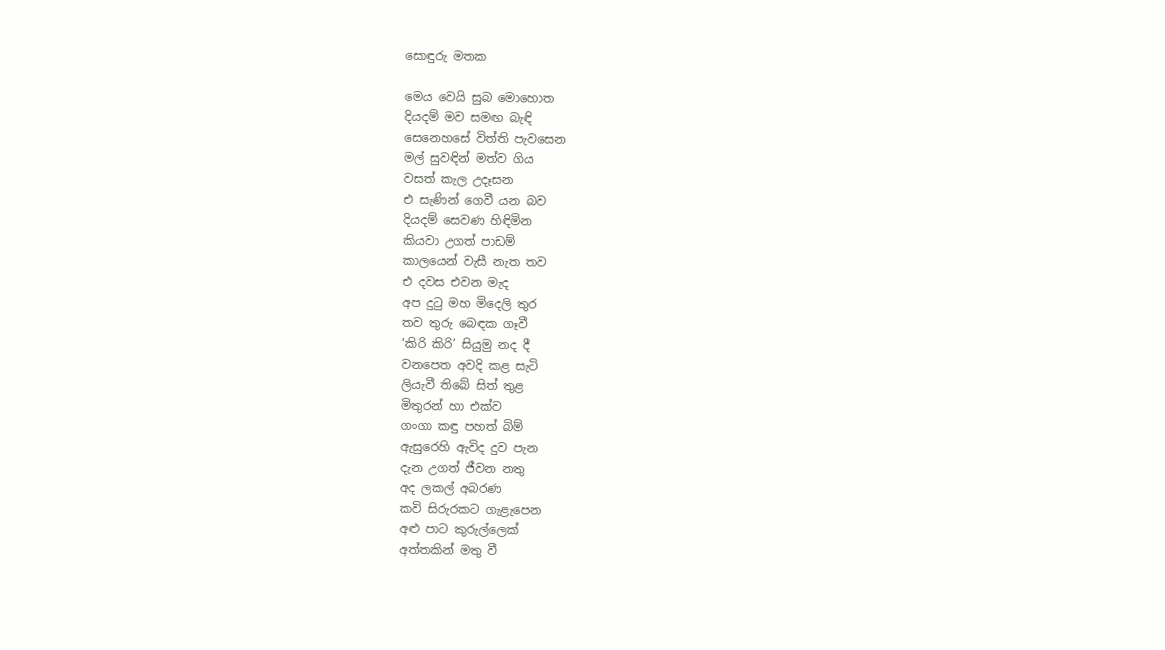සොඳුරු මතක

මෙය වෙයි සුබ මොහොත
දියදම් මව සමඟ බැඳි
සෙනෙහසේ විත්ති පැවසෙන
මල් සුවඳින් මත්ව ගිය
වසත් කැල උදෑසන
එ සැණින් ගෙවී යන බව
දියදම් සෙවණ හිඳිමින
කියවා උගත් පාඩම්
කාලයෙන් වැසී නැත තව
එ දවස එවන මැද
අප දුටු මහ මිදෙලි තුර
තව තුරු බ‍ෙඳක ගෑවී
‘කිරි කිරි’ සියුමු නද දී
වනපෙත අවදි කළ සැටි
ලියැවී තිබේ සිත් තුළ
මිතුරන් හා එක්ව
ගංගා කඳු පහත් බිම්
ඇසුරෙහි ඇවිද දුව පැන
දැන උගත් ජීවන නතු
අද ලකල් අබරණ
කවි සිරුරකට ගැළැපෙන
අළු පාට කුරුල්ලෙක්
අත්තකින් මතු වී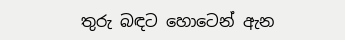තුරු බඳට හොටෙන් ඇන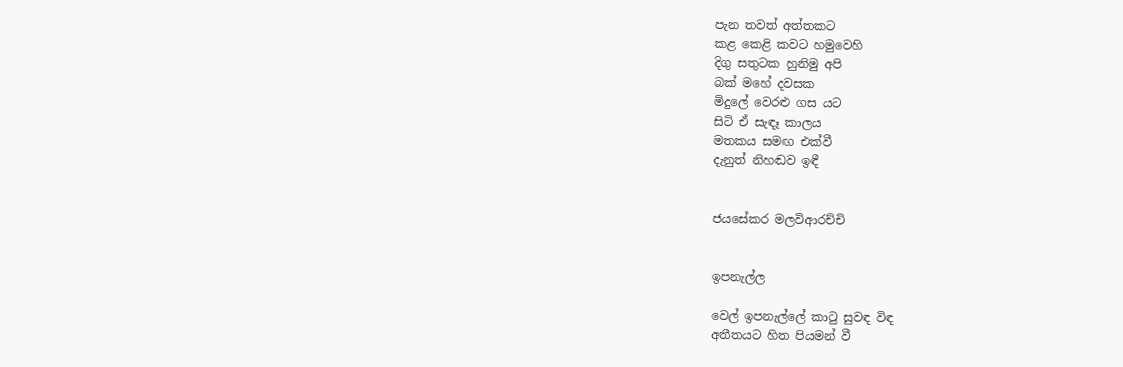පැන තවත් අත්තකට
කළ කෙළි කවට හමුවෙහි
දිගු සතුටක හුනිමු අපි
බක් මහේ දවසක
මිදුලේ වෙරළු ග‍ස යට
සිටි ඒ සැඳෑ කාලය
මතකය සමඟ එක්වී
දැනුත් නිහඬව ඉඳී


ජයසේකර මලවිආරච්චි


ඉපනැල්ල

වෙල් ඉපනැල්ලේ කාටු සුවඳ විඳ
අතීතයට හිත පියමන් වී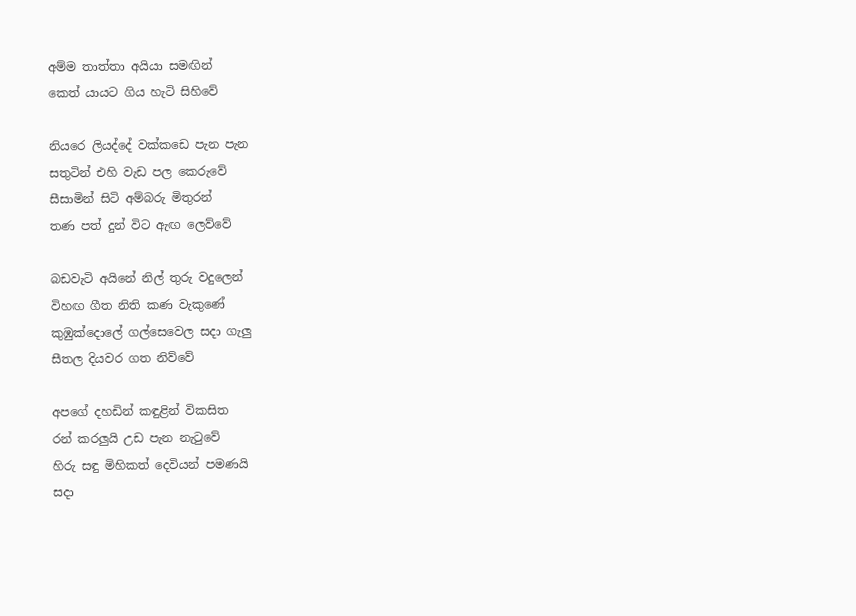අම්ම තාත්තා අයියා සමඟින්
කෙත් යායට ගිය හැටි සිහිවේ

නියරෙ ලියද්දේ වක්කඩෙ පැන පැන
සතුටින් එහි වැඩ පල කෙරුවේ
සීසාමින් සිටි අම්බරු මිතුරන්
තණ පත් දුන් විට ඇඟ ලෙව්වේ

බඩවැටි අයිනේ නිල් තුරු වදුලෙන්
විහඟ ගීත නිති කණ වැකුණේ
කුඹුක්දොලේ ගල්සෙවෙල සදා ගැලු
සීතල දියවර ගත නිව්වේ

අපගේ දහඩින් කඳුළින් විකසිත
රන් කරලුයි උඩ පැන නැටුවේ
හිරු සඳු මිහිකත් දෙවියන් පමණයි
සදා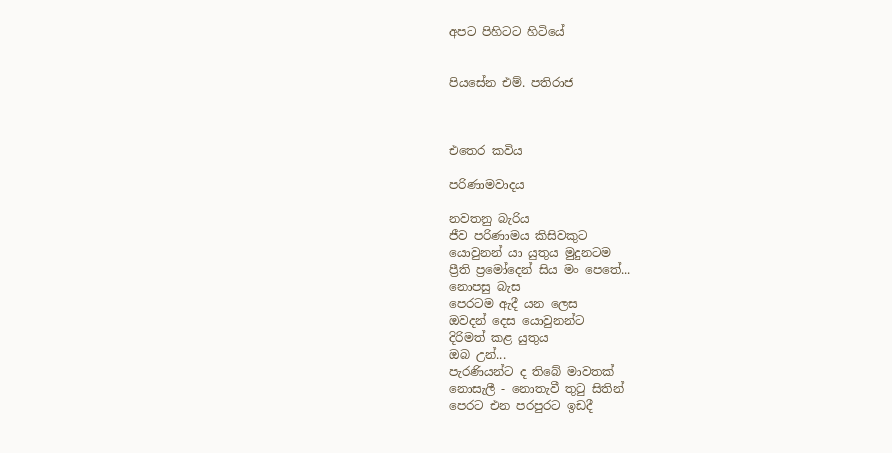අපට පිහිටට හිටියේ


පියසේන එම්. පතිරාජ



එතෙර කවිය

පරිණාමවාදය

නවතනු බැරිය
ජීව පරිණාමය කිසිවකුට
යොවුනන් යා යුතුය මුදුනටම
ප්‍රීති ප්‍රමෝදෙන් සිය මං පෙතේ...
නොපසු බැස
පෙරටම ඇදී යන ලෙස
ඔවදන් දෙස යොවුනන්ට
දිරිමත් කළ යුතුය
ඔබ උන්...
පැරණියන්ට ද තිබේ මාවතක්
නොසැලී - නොතැවී තුටු සිතින්
පෙරට එන පරපුරට ඉඩදී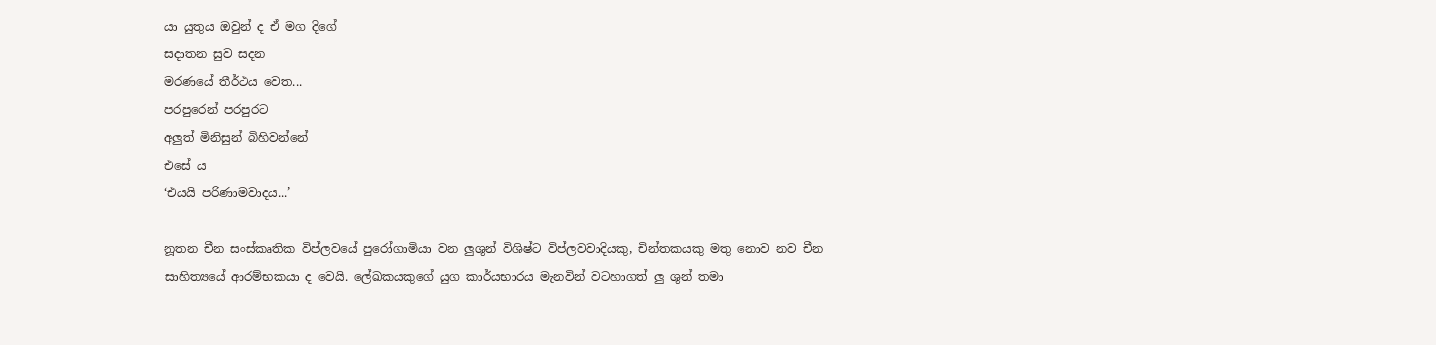යා යුතුය ඔවුන් ද ඒ මග දිගේ
සදාතන සුව සදන
මරණයේ තීර්ථය වෙත...
පරපුරෙන් පරපුරට
අලුත් මිනිසුන් බිහිවන්නේ
එසේ ය
‘එයයි පරිණාමවාදය...’

නූතන චීන සංස්කෘතික විප්ලවයේ පු‍රෝගාමියා වන ලුශුන් විශිෂ්ට විප්ලවවාදියකු, චින්තකයකු මතු නොව නව චීන සාහිත්‍යයේ ආරම්භකයා ද වෙයි. ලේඛකයකුගේ යුග කාර්යභාරය මැනවින් වටහාගත් ලු ශුන් තමා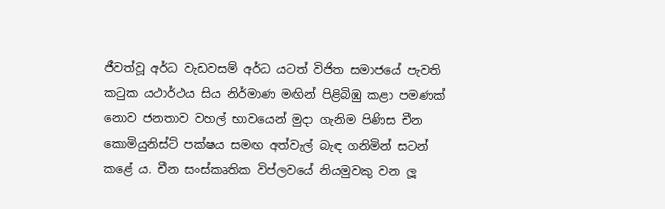ජීවත්වූ අර්ධ වැඩවසම් අර්ධ යටත් විජිත සමාජයේ පැවති කටුක යථාර්ථය සිය නිර්මාණ මඟින් පිළිබිඹු කළා පමණක් නොව ජනතාව වහල් භාවයෙන් මුදා ගැනිම පිණිස චීන කොමියුනිස්ට් පක්ෂය සමඟ අත්වැල් බැඳ ගනිමින් සටන් කළේ ය. චීන සංස්කෘතික විප්ලවයේ නියමුවකු වන ලූ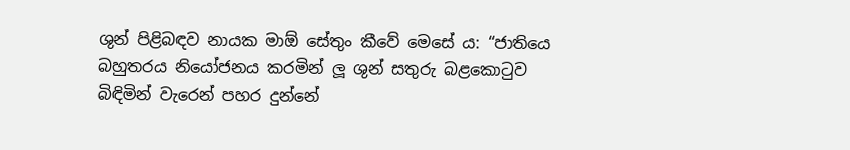ශුන් පිළිබඳව නායක මා‍ඕ සේතුං කීවේ මෙසේ ය: “ජාතියෙ බහුතරය නියෝජනය කරමින් ලූ ශුන් සතුරු බළකොටුව බිඳිමින් වැරෙන් පහර දුන්නේ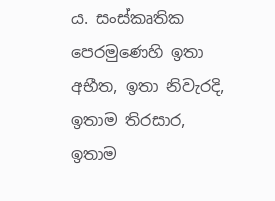ය. සංස්කෘතික පෙරමුණෙහි ඉතා අභීත, ඉතා නිවැරදි, ඉතාම තිරසාර, ඉතාම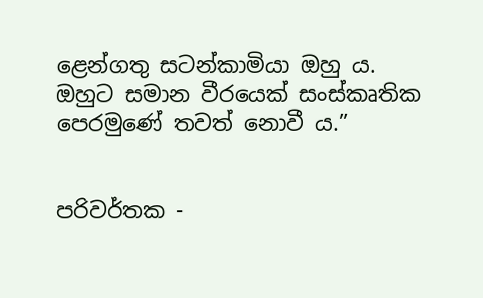ළෙන්ගතු සටන්කාමියා ඔහු ය. ඔහුට සමාන වීරයෙක් සංස්කෘතික පෙරමුණේ තවත් නොවී ය.”


පරිවර්තක -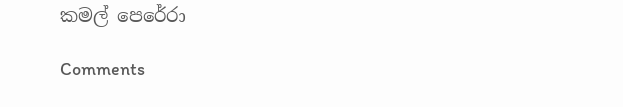කමල් පෙරේරා

Comments